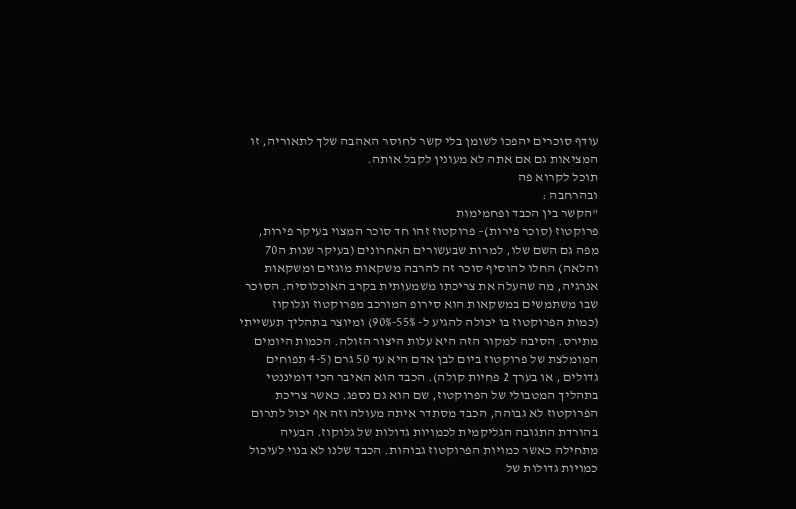עודף סוכרים יהפכו לשומן בלי קשר לחוסר האהבה שלך לתאוריה, זו המציאות גם אם אתה לא מעונין לקבל אותה.
תוכל לקרוא פה
ובהרחבה :
"הקשר בין הכבד ופחמימות
פרוקטוז (סוכר פירות)– פרוקטוז זהו חד סוכר המצוי בעיקר פירות, מפה גם השם שלו, למרות שבעשורים האחרונים (בעיקר שנות ה70 והלאה) החלו להוסיף סוכר זה להרבה משקאות מוגזים ומשקאות אנרגיה, מה שהעלה את צריכתו משמעותית בקרב האוכלוסיה. הסוכר שבו משתמשים במשקאות הוא סירופ המורכב מפרוקטוז וגלוקוז (כמות הפרוקטוז בו יכולה להגיע ל- 55%-90%) ומיוצר בתהליך תעשייתי מתירס. הסיבה למקור הזה היא עלות היצור הזולה. הכמות היומים המומלצת של פרוקטוז ביום לבן אדם היא עד 50 גרם (4-5 תפוחים גדולים , או בערך 2 פחיות קולה). הכבד הוא האיבר הכי דומיננטי בתהליך המטבולי של הפרוקטוז, שם הוא גם נספג. כאשר צריכת הפרוקטוז לא גבוהה, הכבד מסתדר איתה מעולה וזה אף יכול לתרום בהורדת התגובה הגליקמית לכמויות גדולות של גלוקוז. הבעיה מתחילה כאשר כמויות הפרוקטוז גבוהות. הכבד שלנו לא בנוי לעיכול כמויות גדולות של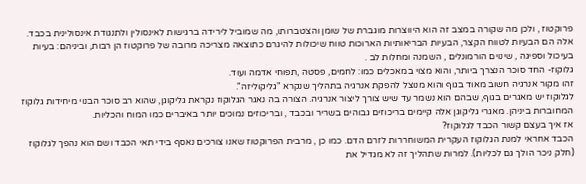פרוקטוז , ולכן מה שקורה במצב זה הוא היווצרות מוגברת של שומן והצטברותו, מה שמוביל לירידה ברגישות לאינסולין ולתנגודת אינסולינית בכבד. אלה הם הבעיות לטווח הקצר, הבעיות הבריאותיות הארוכות טווח שיכולות להיגרם כתוצאה מצריכה מרובה של פרוקטוז הן רבות, וביניהם: בעיות בעיכול וספיגה , שינוים הורמונלים , השמנה ומחלות לב .
גלוקוז- החד סוכר הנצרך ביותר, והוא מצוי במאכלים כמו: לחמים, פסטה ,תפוחי אדמה ועוד.
זהו מקור אנרגיה חשוב מאוד בגוף והוא מנוצל להפקת אנרגיה בתהליך שנקרא "גליקוליזה".
לגלוקוז יש מאגרים בגוף, שבהם הוא נשמר עד שיש צורך ליצור אנרגיה. הצורה בה נאגר הגלוקוז נקראת גליקוגן, שהוא רב סוכר הבנוי מיחידות גלוקוז המחוברות ביניהן. מאגרי גליקוגן אלה קיימים בריכוזים גבוהים בשריר ובכבד , ובריכוזים נמוכים יותר באיברים כמו המוח והכליות.
אז איך בעצם קשור הכבד לגלוקוז?
הכבד אחראי למנת הגלוקוז העקרית המשוחררות לזרם הדם. כמו כן , מרבית הפרוקטוז שאנו צורכים נאסף בידי תאי הכבד ושם הוא נהפך לגלוקוז (חלק ניכר הולך גם לכליות). למרות שתהליך זה לא מגדיל את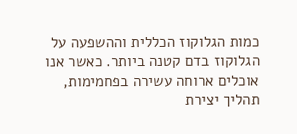כמות הגלוקוז הכללית וההשפעה על הגלוקוז בדם קטנה ביותר. כאשר אנו אוכלים ארוחה עשירה בפחמימות, תהליך יצירת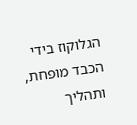הגלוקוז בידי הכבד מופחת, ותהליך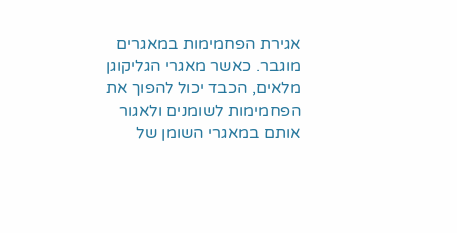אגירת הפחמימות במאגרים מוגבר. כאשר מאגרי הגליקוגן מלאים, הכבד יכול להפוך את הפחמימות לשומנים ולאגור אותם במאגרי השומן של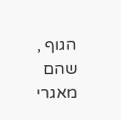הגוף , שהם מאגרי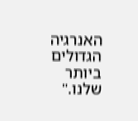האנרגיה הגדולים ביותר שלנו."